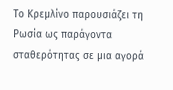Το Κρεμλίνο παρουσιάζει τη Ρωσία ως παράγοντα σταθερότητας σε μια αγορά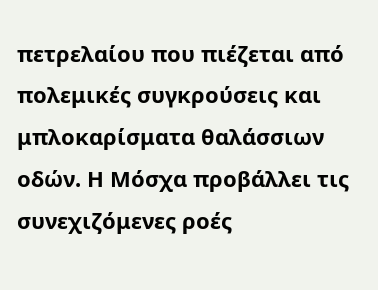πετρελαίου που πιέζεται από πολεμικές συγκρούσεις και μπλοκαρίσματα θαλάσσιων οδών. Η Μόσχα προβάλλει τις συνεχιζόμενες ροές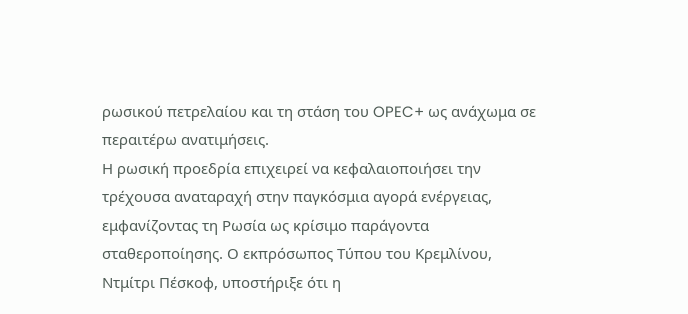ρωσικού πετρελαίου και τη στάση του OPEC+ ως ανάχωμα σε περαιτέρω ανατιμήσεις.
Η ρωσική προεδρία επιχειρεί να κεφαλαιοποιήσει την τρέχουσα αναταραχή στην παγκόσμια αγορά ενέργειας, εμφανίζοντας τη Ρωσία ως κρίσιμο παράγοντα σταθεροποίησης. Ο εκπρόσωπος Τύπου του Κρεμλίνου, Ντμίτρι Πέσκοφ, υποστήριξε ότι η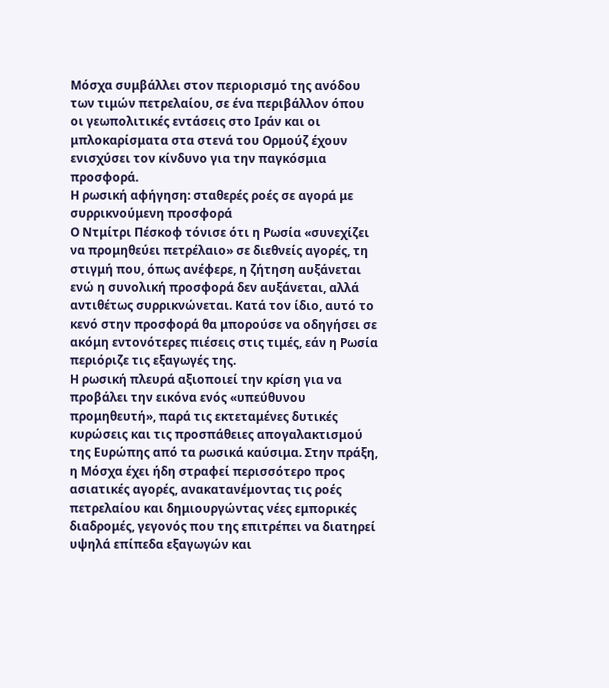Μόσχα συμβάλλει στον περιορισμό της ανόδου των τιμών πετρελαίου, σε ένα περιβάλλον όπου οι γεωπολιτικές εντάσεις στο Ιράν και οι μπλοκαρίσματα στα στενά του Ορμούζ έχουν ενισχύσει τον κίνδυνο για την παγκόσμια προσφορά.
Η ρωσική αφήγηση: σταθερές ροές σε αγορά με συρρικνούμενη προσφορά
Ο Ντμίτρι Πέσκοφ τόνισε ότι η Ρωσία «συνεχίζει να προμηθεύει πετρέλαιο» σε διεθνείς αγορές, τη στιγμή που, όπως ανέφερε, η ζήτηση αυξάνεται ενώ η συνολική προσφορά δεν αυξάνεται, αλλά αντιθέτως συρρικνώνεται. Κατά τον ίδιο, αυτό το κενό στην προσφορά θα μπορούσε να οδηγήσει σε ακόμη εντονότερες πιέσεις στις τιμές, εάν η Ρωσία περιόριζε τις εξαγωγές της.
Η ρωσική πλευρά αξιοποιεί την κρίση για να προβάλει την εικόνα ενός «υπεύθυνου προμηθευτή», παρά τις εκτεταμένες δυτικές κυρώσεις και τις προσπάθειες απογαλακτισμού της Ευρώπης από τα ρωσικά καύσιμα. Στην πράξη, η Μόσχα έχει ήδη στραφεί περισσότερο προς ασιατικές αγορές, ανακατανέμοντας τις ροές πετρελαίου και δημιουργώντας νέες εμπορικές διαδρομές, γεγονός που της επιτρέπει να διατηρεί υψηλά επίπεδα εξαγωγών και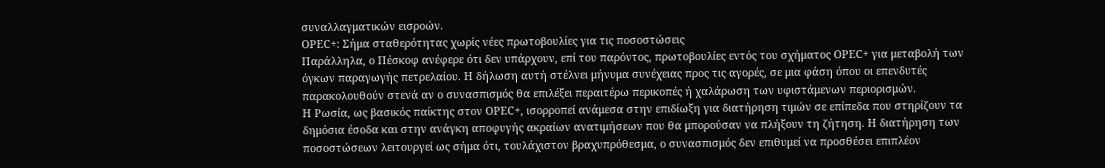συναλλαγματικών εισροών.
OPEC+: Σήμα σταθερότητας χωρίς νέες πρωτοβουλίες για τις ποσοστώσεις
Παράλληλα, ο Πέσκοφ ανέφερε ότι δεν υπάρχουν, επί του παρόντος, πρωτοβουλίες εντός του σχήματος OPEC+ για μεταβολή των όγκων παραγωγής πετρελαίου. Η δήλωση αυτή στέλνει μήνυμα συνέχειας προς τις αγορές, σε μια φάση όπου οι επενδυτές παρακολουθούν στενά αν ο συνασπισμός θα επιλέξει περαιτέρω περικοπές ή χαλάρωση των υφιστάμενων περιορισμών.
Η Ρωσία, ως βασικός παίκτης στον OPEC+, ισορροπεί ανάμεσα στην επιδίωξη για διατήρηση τιμών σε επίπεδα που στηρίζουν τα δημόσια έσοδα και στην ανάγκη αποφυγής ακραίων ανατιμήσεων που θα μπορούσαν να πλήξουν τη ζήτηση. Η διατήρηση των ποσοστώσεων λειτουργεί ως σήμα ότι, τουλάχιστον βραχυπρόθεσμα, ο συνασπισμός δεν επιθυμεί να προσθέσει επιπλέον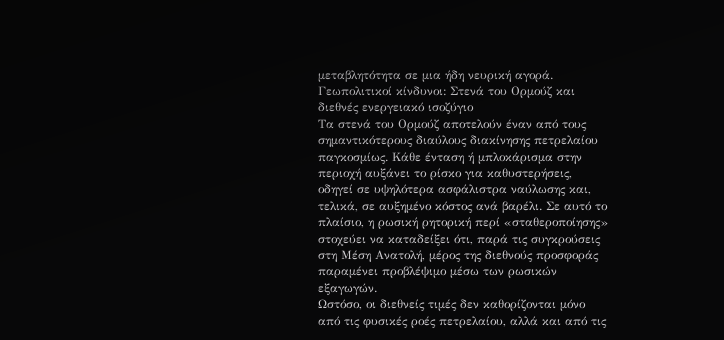μεταβλητότητα σε μια ήδη νευρική αγορά.
Γεωπολιτικοί κίνδυνοι: Στενά του Ορμούζ και διεθνές ενεργειακό ισοζύγιο
Τα στενά του Ορμούζ αποτελούν έναν από τους σημαντικότερους διαύλους διακίνησης πετρελαίου παγκοσμίως. Κάθε ένταση ή μπλοκάρισμα στην περιοχή αυξάνει το ρίσκο για καθυστερήσεις, οδηγεί σε υψηλότερα ασφάλιστρα ναύλωσης και, τελικά, σε αυξημένο κόστος ανά βαρέλι. Σε αυτό το πλαίσιο, η ρωσική ρητορική περί «σταθεροποίησης» στοχεύει να καταδείξει ότι, παρά τις συγκρούσεις στη Μέση Ανατολή, μέρος της διεθνούς προσφοράς παραμένει προβλέψιμο μέσω των ρωσικών εξαγωγών.
Ωστόσο, οι διεθνείς τιμές δεν καθορίζονται μόνο από τις φυσικές ροές πετρελαίου, αλλά και από τις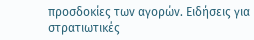προσδοκίες των αγορών. Ειδήσεις για στρατιωτικές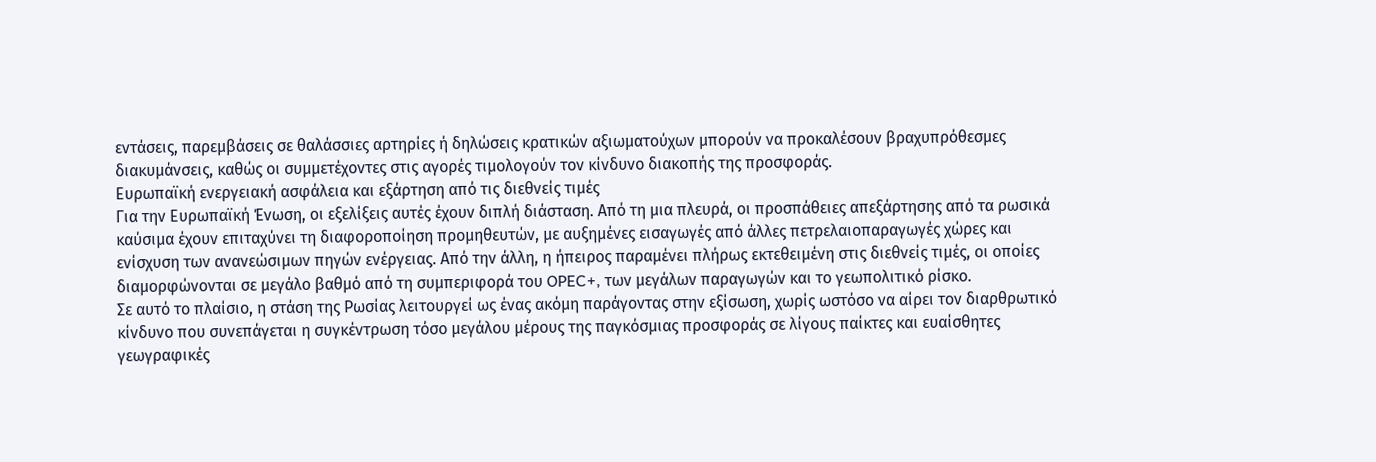εντάσεις, παρεμβάσεις σε θαλάσσιες αρτηρίες ή δηλώσεις κρατικών αξιωματούχων μπορούν να προκαλέσουν βραχυπρόθεσμες διακυμάνσεις, καθώς οι συμμετέχοντες στις αγορές τιμολογούν τον κίνδυνο διακοπής της προσφοράς.
Ευρωπαϊκή ενεργειακή ασφάλεια και εξάρτηση από τις διεθνείς τιμές
Για την Ευρωπαϊκή Ένωση, οι εξελίξεις αυτές έχουν διπλή διάσταση. Από τη μια πλευρά, οι προσπάθειες απεξάρτησης από τα ρωσικά καύσιμα έχουν επιταχύνει τη διαφοροποίηση προμηθευτών, με αυξημένες εισαγωγές από άλλες πετρελαιοπαραγωγές χώρες και ενίσχυση των ανανεώσιμων πηγών ενέργειας. Από την άλλη, η ήπειρος παραμένει πλήρως εκτεθειμένη στις διεθνείς τιμές, οι οποίες διαμορφώνονται σε μεγάλο βαθμό από τη συμπεριφορά του OPEC+, των μεγάλων παραγωγών και το γεωπολιτικό ρίσκο.
Σε αυτό το πλαίσιο, η στάση της Ρωσίας λειτουργεί ως ένας ακόμη παράγοντας στην εξίσωση, χωρίς ωστόσο να αίρει τον διαρθρωτικό κίνδυνο που συνεπάγεται η συγκέντρωση τόσο μεγάλου μέρους της παγκόσμιας προσφοράς σε λίγους παίκτες και ευαίσθητες γεωγραφικές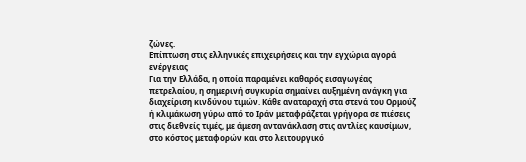ζώνες.
Επίπτωση στις ελληνικές επιχειρήσεις και την εγχώρια αγορά ενέργειας
Για την Ελλάδα, η οποία παραμένει καθαρός εισαγωγέας πετρελαίου, η σημερινή συγκυρία σημαίνει αυξημένη ανάγκη για διαχείριση κινδύνου τιμών. Κάθε αναταραχή στα στενά του Ορμούζ ή κλιμάκωση γύρω από το Ιράν μεταφράζεται γρήγορα σε πιέσεις στις διεθνείς τιμές, με άμεση αντανάκλαση στις αντλίες καυσίμων, στο κόστος μεταφορών και στο λειτουργικό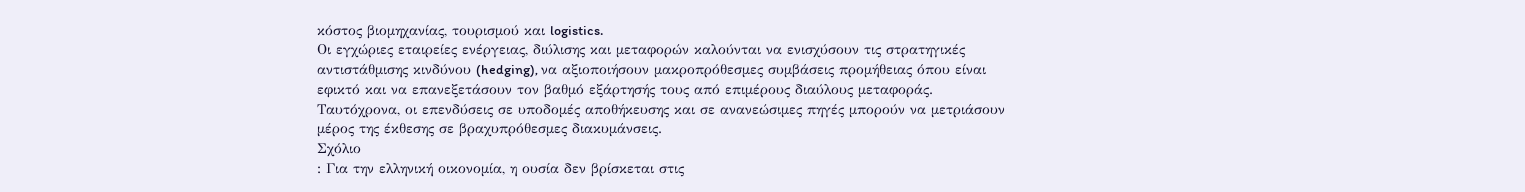κόστος βιομηχανίας, τουρισμού και logistics.
Οι εγχώριες εταιρείες ενέργειας, διύλισης και μεταφορών καλούνται να ενισχύσουν τις στρατηγικές αντιστάθμισης κινδύνου (hedging), να αξιοποιήσουν μακροπρόθεσμες συμβάσεις προμήθειας όπου είναι εφικτό και να επανεξετάσουν τον βαθμό εξάρτησής τους από επιμέρους διαύλους μεταφοράς. Ταυτόχρονα, οι επενδύσεις σε υποδομές αποθήκευσης και σε ανανεώσιμες πηγές μπορούν να μετριάσουν μέρος της έκθεσης σε βραχυπρόθεσμες διακυμάνσεις.
Σχόλιο
: Για την ελληνική οικονομία, η ουσία δεν βρίσκεται στις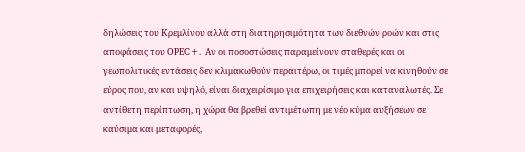δηλώσεις του Κρεμλίνου αλλά στη διατηρησιμότητα των διεθνών ροών και στις αποφάσεις του OPEC+. Αν οι ποσοστώσεις παραμείνουν σταθερές και οι γεωπολιτικές εντάσεις δεν κλιμακωθούν περαιτέρω, οι τιμές μπορεί να κινηθούν σε εύρος που, αν και υψηλό, είναι διαχειρίσιμο για επιχειρήσεις και καταναλωτές. Σε αντίθετη περίπτωση, η χώρα θα βρεθεί αντιμέτωπη με νέο κύμα αυξήσεων σε καύσιμα και μεταφορές,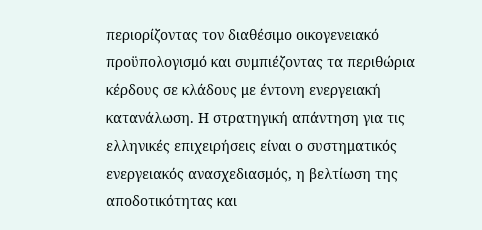περιορίζοντας τον διαθέσιμο οικογενειακό προϋπολογισμό και συμπιέζοντας τα περιθώρια κέρδους σε κλάδους με έντονη ενεργειακή κατανάλωση. Η στρατηγική απάντηση για τις ελληνικές επιχειρήσεις είναι ο συστηματικός ενεργειακός ανασχεδιασμός, η βελτίωση της αποδοτικότητας και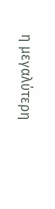η μεγαλύτερη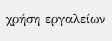χρήση εργαλείων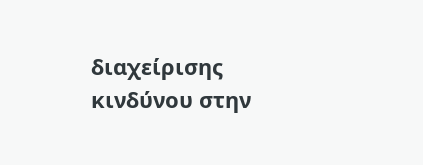διαχείρισης κινδύνου στην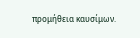προμήθεια καυσίμων.